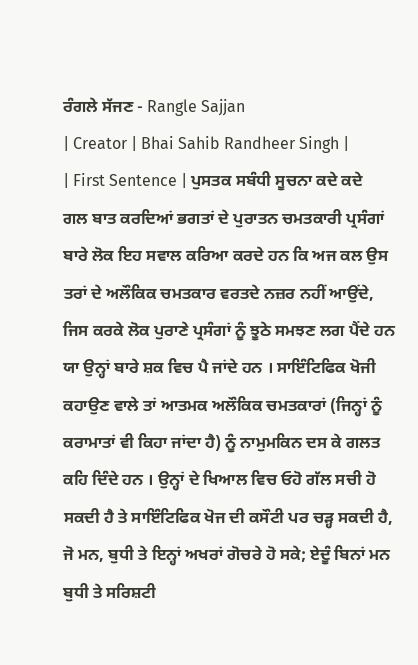ਰੰਗਲੇ ਸੱਜਣ - Rangle Sajjan
| Creator | Bhai Sahib Randheer Singh |
| First Sentence | ਪੁਸਤਕ ਸਬੰਧੀ ਸੂਚਨਾ ਕਦੇ ਕਦੇ ਗਲ ਬਾਤ ਕਰਦਿਆਂ ਭਗਤਾਂ ਦੇ ਪੁਰਾਤਨ ਚਮਤਕਾਰੀ ਪ੍ਰਸੰਗਾਂ ਬਾਰੇ ਲੋਕ ਇਹ ਸਵਾਲ ਕਰਿਆ ਕਰਦੇ ਹਨ ਕਿ ਅਜ ਕਲ ਉਸ ਤਰਾਂ ਦੇ ਅਲੌਕਿਕ ਚਮਤਕਾਰ ਵਰਤਦੇ ਨਜ਼ਰ ਨਹੀਂ ਆਉਂਦੇ, ਜਿਸ ਕਰਕੇ ਲੋਕ ਪੁਰਾਣੇ ਪ੍ਰਸੰਗਾਂ ਨੂੰ ਝੂਠੇ ਸਮਝਣ ਲਗ ਪੈਂਦੇ ਹਨ ਯਾ ਉਨ੍ਹਾਂ ਬਾਰੇ ਸ਼ਕ ਵਿਚ ਪੈ ਜਾਂਦੇ ਹਨ । ਸਾਇੰਟਿਫਿਕ ਖੋਜੀ ਕਹਾਉਣ ਵਾਲੇ ਤਾਂ ਆਤਮਕ ਅਲੌਕਿਕ ਚਮਤਕਾਰਾਂ (ਜਿਨ੍ਹਾਂ ਨੂੰ ਕਰਾਮਾਤਾਂ ਵੀ ਕਿਹਾ ਜਾਂਦਾ ਹੈ) ਨੂੰ ਨਾਮੁਮਕਿਨ ਦਸ ਕੇ ਗਲਤ ਕਹਿ ਦਿੰਦੇ ਹਨ । ਉਨ੍ਹਾਂ ਦੇ ਖਿਆਲ ਵਿਚ ਓਹੋ ਗੱਲ ਸਚੀ ਹੋ ਸਕਦੀ ਹੈ ਤੇ ਸਾਇੰਟਿਫਿਕ ਖੋਜ ਦੀ ਕਸੌਟੀ ਪਰ ਚੜ੍ਹ ਸਕਦੀ ਹੈ, ਜੋ ਮਨ, ਬੁਧੀ ਤੇ ਇਨ੍ਹਾਂ ਅਖਰਾਂ ਗੋਚਰੇ ਹੋ ਸਕੇ; ਏਦੂੰ ਬਿਨਾਂ ਮਨ ਬੁਧੀ ਤੇ ਸਰਿਸ਼ਟੀ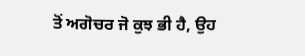ਤੋਂ ਅਗੋਚਰ ਜੋ ਕੁਝ ਭੀ ਹੈ, ਉਹ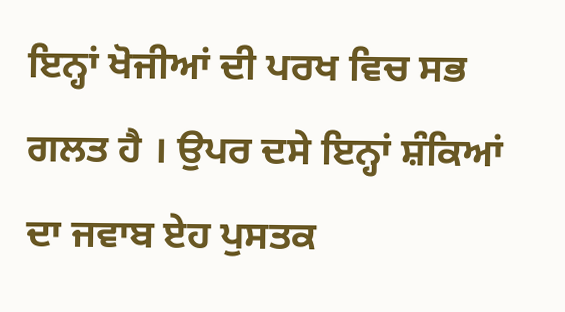ਇਨ੍ਹਾਂ ਖੋਜੀਆਂ ਦੀ ਪਰਖ ਵਿਚ ਸਭ ਗਲਤ ਹੈ । ਉਪਰ ਦਸੇ ਇਨ੍ਹਾਂ ਸ਼ੰਕਿਆਂ ਦਾ ਜਵਾਬ ਏਹ ਪੁਸਤਕ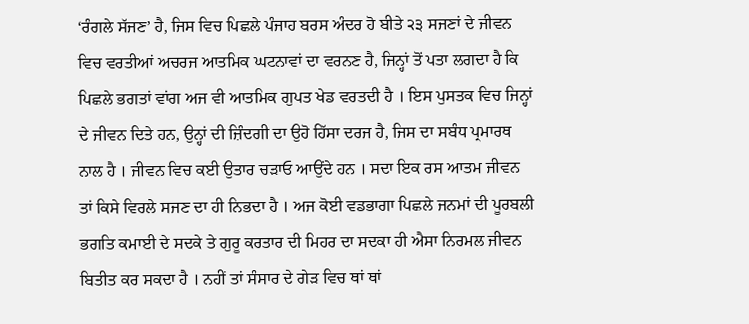‘ਰੰਗਲੇ ਸੱਜਣ’ ਹੈ, ਜਿਸ ਵਿਚ ਪਿਛਲੇ ਪੰਜਾਹ ਬਰਸ ਅੰਦਰ ਹੋ ਬੀਤੇ ੨੩ ਸਜਣਾਂ ਦੇ ਜੀਵਨ ਵਿਚ ਵਰਤੀਆਂ ਅਚਰਜ ਆਤਮਿਕ ਘਟਨਾਵਾਂ ਦਾ ਵਰਨਣ ਹੈ, ਜਿਨ੍ਹਾਂ ਤੋਂ ਪਤਾ ਲਗਦਾ ਹੈ ਕਿ ਪਿਛਲੇ ਭਗਤਾਂ ਵਾਂਗ ਅਜ ਵੀ ਆਤਮਿਕ ਗੁਪਤ ਖੇਡ ਵਰਤਦੀ ਹੈ । ਇਸ ਪੁਸਤਕ ਵਿਚ ਜਿਨ੍ਹਾਂ ਦੇ ਜੀਵਨ ਦਿਤੇ ਹਨ, ਉਨ੍ਹਾਂ ਦੀ ਜ਼ਿੰਦਗੀ ਦਾ ਉਹੋ ਹਿੱਸਾ ਦਰਜ ਹੈ, ਜਿਸ ਦਾ ਸਬੰਧ ਪ੍ਰਮਾਰਥ ਨਾਲ ਹੈ । ਜੀਵਨ ਵਿਚ ਕਈ ਉਤਾਰ ਚੜਾਓ ਆਉਂਦੇ ਹਨ । ਸਦਾ ਇਕ ਰਸ ਆਤਮ ਜੀਵਨ ਤਾਂ ਕਿਸੇ ਵਿਰਲੇ ਸਜਣ ਦਾ ਹੀ ਨਿਭਦਾ ਹੈ । ਅਜ ਕੋਈ ਵਡਭਾਗਾ ਪਿਛਲੇ ਜਨਮਾਂ ਦੀ ਪੂਰਬਲੀ ਭਗਤਿ ਕਮਾਈ ਦੇ ਸਦਕੇ ਤੇ ਗੁਰੂ ਕਰਤਾਰ ਦੀ ਮਿਹਰ ਦਾ ਸਦਕਾ ਹੀ ਐਸਾ ਨਿਰਮਲ ਜੀਵਨ ਬਿਤੀਤ ਕਰ ਸਕਦਾ ਹੈ । ਨਹੀਂ ਤਾਂ ਸੰਸਾਰ ਦੇ ਗੇੜ ਵਿਚ ਥਾਂ ਥਾਂ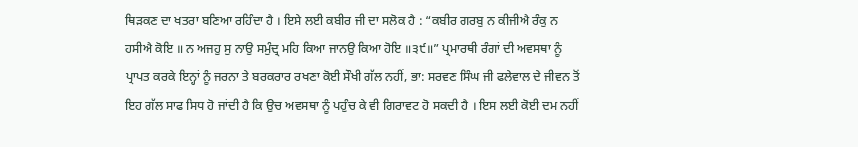ਥਿੜਕਣ ਦਾ ਖਤਰਾ ਬਣਿਆ ਰਹਿੰਦਾ ਹੈ । ਇਸੇ ਲਈ ਕਬੀਰ ਜੀ ਦਾ ਸਲੋਕ ਹੈ : “ਕਬੀਰ ਗਰਬੁ ਨ ਕੀਜੀਐ ਰੰਕੁ ਨ ਹਸੀਐ ਕੋਇ ॥ ਨ ਅਜਹੁ ਸੁ ਨਾਉ ਸਮੁੰਦ੍ਰ ਮਹਿ ਕਿਆ ਜਾਨਉ ਕਿਆ ਹੋਇ ॥੩੯॥” ਪ੍ਰਮਾਰਥੀ ਰੰਗਾਂ ਦੀ ਅਵਸਥਾ ਨੂੰ ਪ੍ਰਾਪਤ ਕਰਕੇ ਇਨ੍ਹਾਂ ਨੂੰ ਜਰਨਾ ਤੇ ਬਰਕਰਾਰ ਰਖਣਾ ਕੋਈ ਸੌਖੀ ਗੱਲ ਨਹੀਂ, ਭਾ: ਸਰਵਣ ਸਿੰਘ ਜੀ ਫਲੇਵਾਲ ਦੇ ਜੀਵਨ ਤੋਂ ਇਹ ਗੱਲ ਸਾਫ ਸਿਧ ਹੋ ਜਾਂਦੀ ਹੈ ਕਿ ਉਚ ਅਵਸਥਾ ਨੂੰ ਪਹੁੰਚ ਕੇ ਵੀ ਗਿਰਾਵਟ ਹੋ ਸਕਦੀ ਹੈ । ਇਸ ਲਈ ਕੋਈ ਦਮ ਨਹੀਂ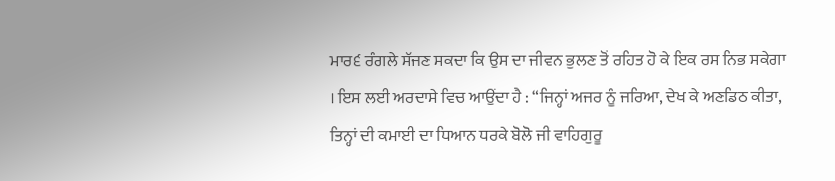ਮਾਰ੬ ਰੰਗਲੇ ਸੱਜਣ ਸਕਦਾ ਕਿ ਉਸ ਦਾ ਜੀਵਨ ਭੁਲਣ ਤੋਂ ਰਹਿਤ ਹੋ ਕੇ ਇਕ ਰਸ ਨਿਭ ਸਕੇਗਾ । ਇਸ ਲਈ ਅਰਦਾਸੇ ਵਿਚ ਆਉਂਦਾ ਹੈ : “ਜਿਨ੍ਹਾਂ ਅਜਰ ਨੂੰ ਜਰਿਆ, ਦੇਖ ਕੇ ਅਣਡਿਠ ਕੀਤਾ, ਤਿਨ੍ਹਾਂ ਦੀ ਕਮਾਈ ਦਾ ਧਿਆਨ ਧਰਕੇ ਬੋਲੋ ਜੀ ਵਾਹਿਗੁਰੂ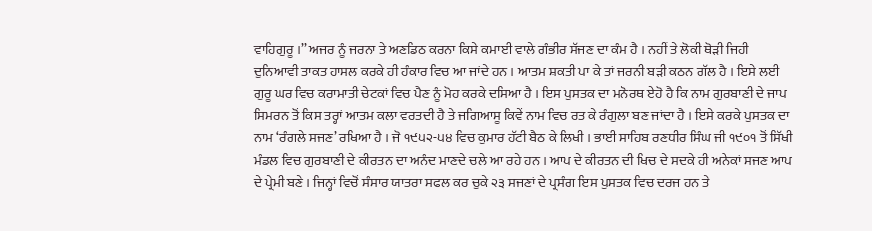ਵਾਹਿਗੁਰੂ ।’’ ਅਜਰ ਨੂੰ ਜਰਨਾ ਤੇ ਅਣਡਿਠ ਕਰਨਾ ਕਿਸੇ ਕਮਾਈ ਵਾਲੇ ਗੰਭੀਰ ਸੱਜਣ ਦਾ ਕੰਮ ਹੈ । ਨਹੀਂ ਤੇ ਲੋਕੀ ਥੋੜੀ ਜਿਹੀ ਦੁਨਿਆਵੀ ਤਾਕਤ ਹਾਸਲ ਕਰਕੇ ਹੀ ਹੰਕਾਰ ਵਿਚ ਆ ਜਾਂਦੇ ਹਨ । ਆਤਮ ਸ਼ਕਤੀ ਪਾ ਕੇ ਤਾਂ ਜਰਨੀ ਬੜੀ ਕਠਨ ਗੱਲ ਹੈ । ਇਸੇ ਲਈ ਗੁਰੂ ਘਰ ਵਿਚ ਕਰਾਮਾਤੀ ਚੇਟਕਾਂ ਵਿਚ ਪੈਣ ਨੂੰ ਮੋਹ ਕਰਕੇ ਦਸਿਆ ਹੈ । ਇਸ ਪੁਸਤਕ ਦਾ ਮਨੋਰਥ ਏਹੋ ਹੈ ਕਿ ਨਾਮ ਗੁਰਬਾਣੀ ਦੇ ਜਾਪ ਸਿਮਰਨ ਤੋਂ ਕਿਸ ਤਰ੍ਹਾਂ ਆਤਮ ਕਲਾ ਵਰਤਦੀ ਹੈ ਤੇ ਜਗਿਆਸੂ ਕਿਵੇਂ ਨਾਮ ਵਿਚ ਰਤ ਕੇ ਰੰਗੁਲਾ ਬਣ ਜਾਂਦਾ ਹੈ । ਇਸੇ ਕਰਕੇ ਪੁਸਤਕ ਦਾ ਨਾਮ ‘ਰੰਗਲੇ ਸਜਣ’ ਰਖਿਆ ਹੈ । ਜੋ ੧੯੫੨-੫੪ ਵਿਚ ਕੁਮਾਰ ਹੱਟੀ ਬੈਠ ਕੇ ਲਿਖੀ । ਭਾਈ ਸਾਹਿਬ ਰਣਧੀਰ ਸਿੰਘ ਜੀ ੧੯੦੧ ਤੋਂ ਸਿੱਖੀ ਮੰਡਲ ਵਿਚ ਗੁਰਬਾਣੀ ਦੇ ਕੀਰਤਨ ਦਾ ਅਨੰਦ ਮਾਣਦੇ ਚਲੇ ਆ ਰਹੇ ਹਨ । ਆਪ ਦੇ ਕੀਰਤਨ ਦੀ ਖਿਚ ਦੇ ਸਦਕੇ ਹੀ ਅਨੇਕਾਂ ਸਜਣ ਆਪ ਦੇ ਪ੍ਰੇਮੀ ਬਣੇ । ਜਿਨ੍ਹਾਂ ਵਿਚੋਂ ਸੰਸਾਰ ਯਾਤਰਾ ਸਫਲ ਕਰ ਚੁਕੇ ੨੩ ਸਜਣਾਂ ਦੇ ਪ੍ਰਸੰਗ ਇਸ ਪੁਸਤਕ ਵਿਚ ਦਰਜ ਹਨ ਤੇ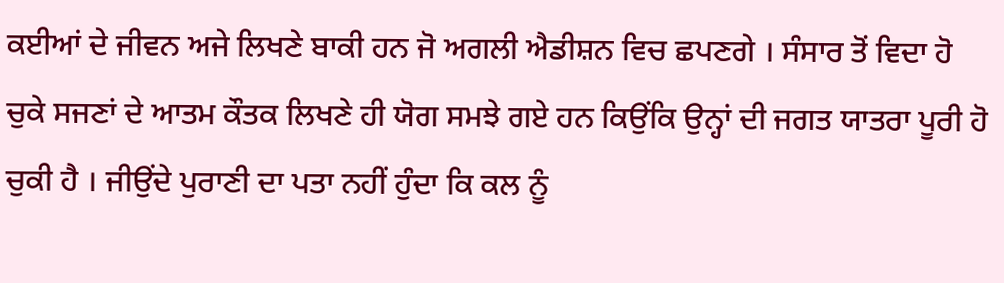ਕਈਆਂ ਦੇ ਜੀਵਨ ਅਜੇ ਲਿਖਣੇ ਬਾਕੀ ਹਨ ਜੋ ਅਗਲੀ ਐਡੀਸ਼ਨ ਵਿਚ ਛਪਣਗੇ । ਸੰਸਾਰ ਤੋਂ ਵਿਦਾ ਹੋ ਚੁਕੇ ਸਜਣਾਂ ਦੇ ਆਤਮ ਕੌਤਕ ਲਿਖਣੇ ਹੀ ਯੋਗ ਸਮਝੇ ਗਏ ਹਨ ਕਿਉਂਕਿ ਉਨ੍ਹਾਂ ਦੀ ਜਗਤ ਯਾਤਰਾ ਪੂਰੀ ਹੋ ਚੁਕੀ ਹੈ । ਜੀਉਂਦੇ ਪੁਰਾਣੀ ਦਾ ਪਤਾ ਨਹੀਂ ਹੁੰਦਾ ਕਿ ਕਲ ਨੂੰ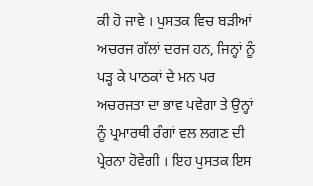ਕੀ ਹੋ ਜਾਵੇ । ਪੁਸਤਕ ਵਿਚ ਬੜੀਆਂ ਅਚਰਜ ਗੱਲਾਂ ਦਰਜ ਹਨ, ਜਿਨ੍ਹਾਂ ਨੂੰ ਪੜ੍ਹ ਕੇ ਪਾਠਕਾਂ ਦੇ ਮਨ ਪਰ ਅਚਰਜਤਾ ਦਾ ਭਾਵ ਪਵੇਗਾ ਤੇ ਉਨ੍ਹਾਂ ਨੂੰ ਪ੍ਰਮਾਰਥੀ ਰੰਗਾਂ ਵਲ ਲਗਣ ਦੀ ਪ੍ਰੇਰਨਾ ਹੋਵੇਗੀ । ਇਹ ਪੁਸਤਕ ਇਸ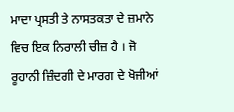ਮਾਦਾ ਪ੍ਰਸਤੀ ਤੇ ਨਾਸਤਕਤਾ ਦੇ ਜ਼ਮਾਨੇ ਵਿਚ ਇਕ ਨਿਰਾਲੀ ਚੀਜ਼ ਹੈ । ਜੋ ਰੂਹਾਨੀ ਜ਼ਿੰਦਗੀ ਦੇ ਮਾਰਗ ਦੇ ਖੋਜੀਆਂ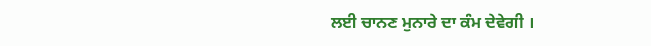ਲਈ ਚਾਨਣ ਮੁਨਾਰੇ ਦਾ ਕੰਮ ਦੇਵੇਗੀ ।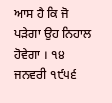ਆਸ ਹੈ ਕਿ ਜੋ ਪੜੇਗਾ ਉਹ ਨਿਹਾਲ ਹੋਵੇਗਾ । ੧੪ ਜਨਵਰੀ ੧੯੫੬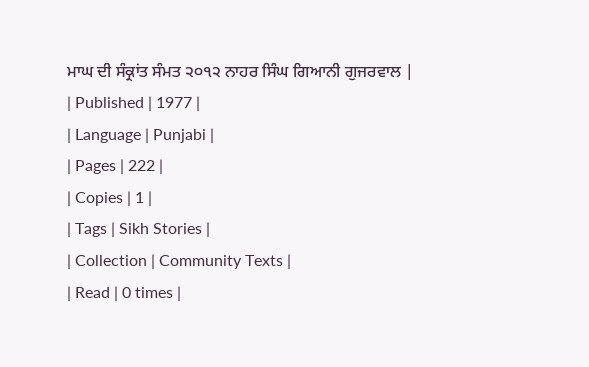ਮਾਘ ਦੀ ਸੰਕ੍ਰਾਂਤ ਸੰਮਤ ੨੦੧੨ ਨਾਹਰ ਸਿੰਘ ਗਿਆਨੀ ਗੁਜਰਵਾਲ |
| Published | 1977 |
| Language | Punjabi |
| Pages | 222 |
| Copies | 1 |
| Tags | Sikh Stories |
| Collection | Community Texts |
| Read | 0 times |